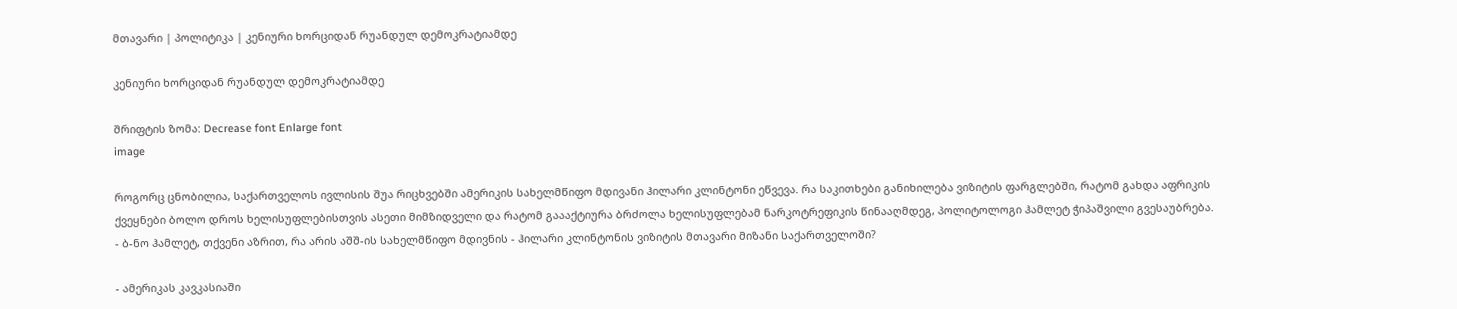მთავარი | პოლიტიკა | კენიური ხორციდან რუანდულ დემოკრატიამდე

კენიური ხორციდან რუანდულ დემოკრატიამდე

შრიფტის ზომა: Decrease font Enlarge font
image

როგორც ცნობილია, საქართველოს ივლისის შუა რიცხვებში ამერიკის სახელმწიფო მდივანი ჰილარი კლინტონი ეწვევა. რა საკითხები განიხილება ვიზიტის ფარგლებში, რატომ გახდა აფრიკის ქვეყნები ბოლო დროს ხელისუფლებისთვის ასეთი მიმზიდველი და რატომ გაააქტიურა ბრძოლა ხელისუფლებამ ნარკოტრეფიკის წინააღმდეგ, პოლიტოლოგი ჰამლეტ ჭიპაშვილი გვესაუბრება.
- ბ-ნო ჰამლეტ, თქვენი აზრით, რა არის აშშ-ის სახელმწიფო მდივნის - ჰილარი კლინტონის ვიზიტის მთავარი მიზანი საქართველოში?

- ამერიკას კავკასიაში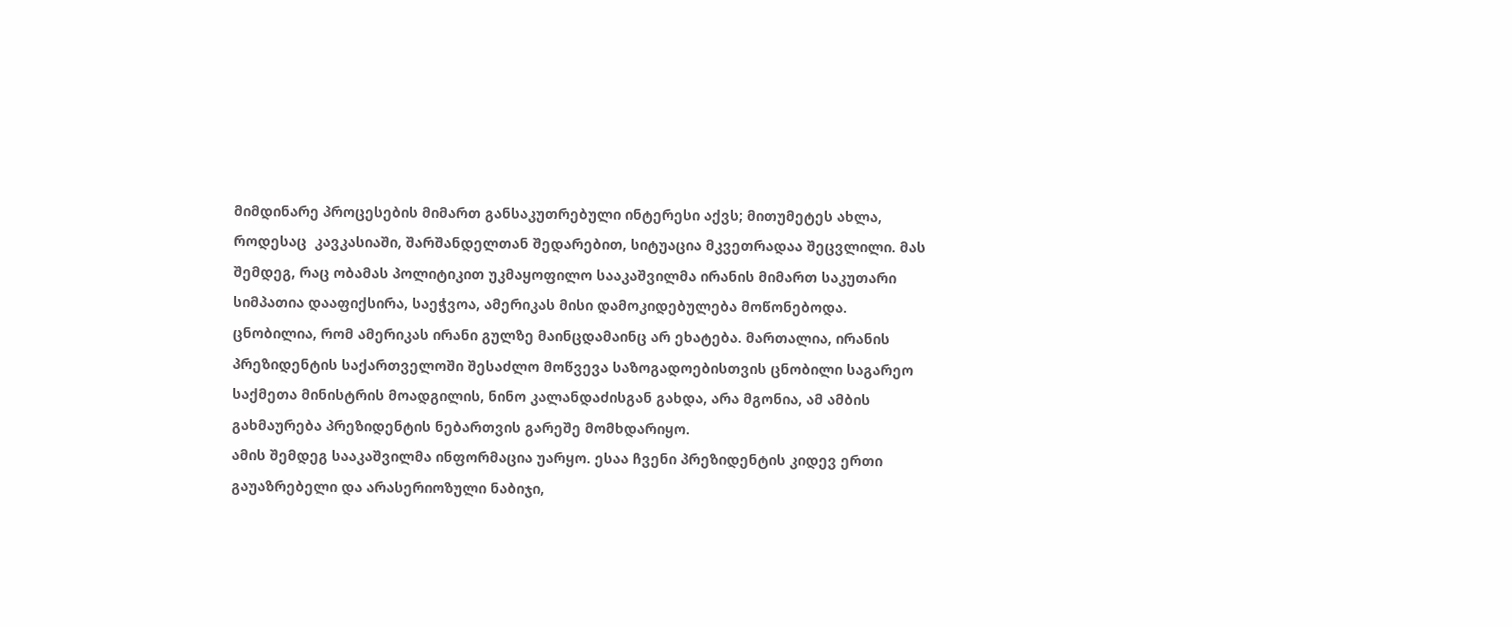მიმდინარე პროცესების მიმართ განსაკუთრებული ინტერესი აქვს; მითუმეტეს ახლა, როდესაც  კავკასიაში, შარშანდელთან შედარებით, სიტუაცია მკვეთრადაა შეცვლილი. მას შემდეგ, რაც ობამას პოლიტიკით უკმაყოფილო სააკაშვილმა ირანის მიმართ საკუთარი სიმპათია დააფიქსირა, საეჭვოა, ამერიკას მისი დამოკიდებულება მოწონებოდა.
ცნობილია, რომ ამერიკას ირანი გულზე მაინცდამაინც არ ეხატება. მართალია, ირანის პრეზიდენტის საქართველოში შესაძლო მოწვევა საზოგადოებისთვის ცნობილი საგარეო საქმეთა მინისტრის მოადგილის, ნინო კალანდაძისგან გახდა, არა მგონია, ამ ამბის გახმაურება პრეზიდენტის ნებართვის გარეშე მომხდარიყო.
ამის შემდეგ სააკაშვილმა ინფორმაცია უარყო. ესაა ჩვენი პრეზიდენტის კიდევ ერთი გაუაზრებელი და არასერიოზული ნაბიჯი,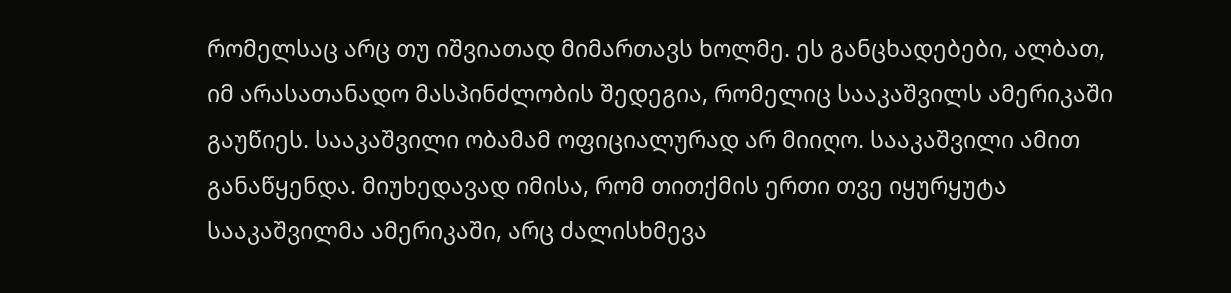რომელსაც არც თუ იშვიათად მიმართავს ხოლმე. ეს განცხადებები, ალბათ, იმ არასათანადო მასპინძლობის შედეგია, რომელიც სააკაშვილს ამერიკაში გაუწიეს. სააკაშვილი ობამამ ოფიციალურად არ მიიღო. სააკაშვილი ამით განაწყენდა. მიუხედავად იმისა, რომ თითქმის ერთი თვე იყურყუტა სააკაშვილმა ამერიკაში, არც ძალისხმევა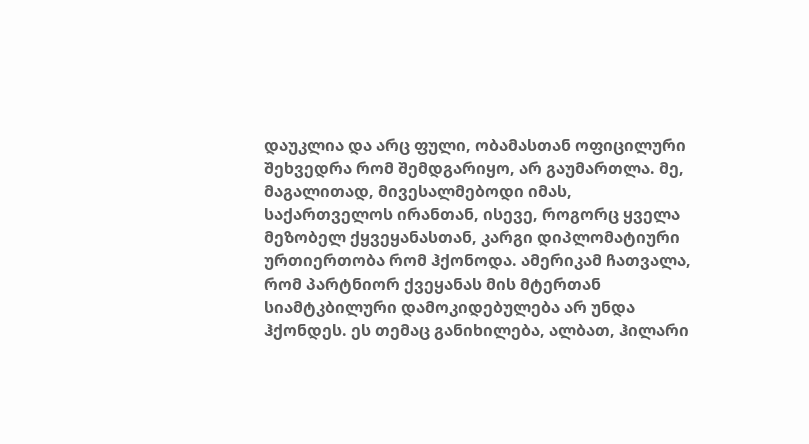დაუკლია და არც ფული, ობამასთან ოფიცილური შეხვედრა რომ შემდგარიყო, არ გაუმართლა. მე, მაგალითად, მივესალმებოდი იმას, საქართველოს ირანთან, ისევე, როგორც ყველა მეზობელ ქყვეყანასთან, კარგი დიპლომატიური ურთიერთობა რომ ჰქონოდა. ამერიკამ ჩათვალა, რომ პარტნიორ ქვეყანას მის მტერთან სიამტკბილური დამოკიდებულება არ უნდა ჰქონდეს. ეს თემაც განიხილება, ალბათ, ჰილარი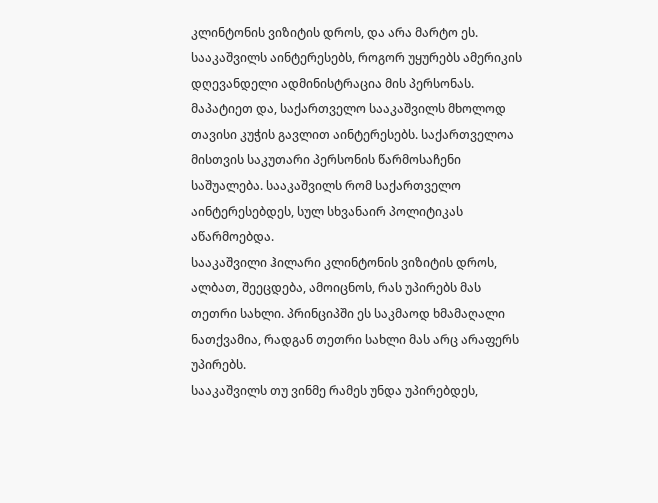კლინტონის ვიზიტის დროს, და არა მარტო ეს.
სააკაშვილს აინტერესებს, როგორ უყურებს ამერიკის დღევანდელი ადმინისტრაცია მის პერსონას. მაპატიეთ და, საქართველო სააკაშვილს მხოლოდ თავისი კუჭის გავლით აინტერესებს. საქართველოა მისთვის საკუთარი პერსონის წარმოსაჩენი საშუალება. სააკაშვილს რომ საქართველო აინტერესებდეს, სულ სხვანაირ პოლიტიკას აწარმოებდა.
სააკაშვილი ჰილარი კლინტონის ვიზიტის დროს, ალბათ, შეეცდება, ამოიცნოს, რას უპირებს მას თეთრი სახლი. პრინციპში ეს საკმაოდ ხმამაღალი ნათქვამია, რადგან თეთრი სახლი მას არც არაფერს უპირებს.
სააკაშვილს თუ ვინმე რამეს უნდა უპირებდეს,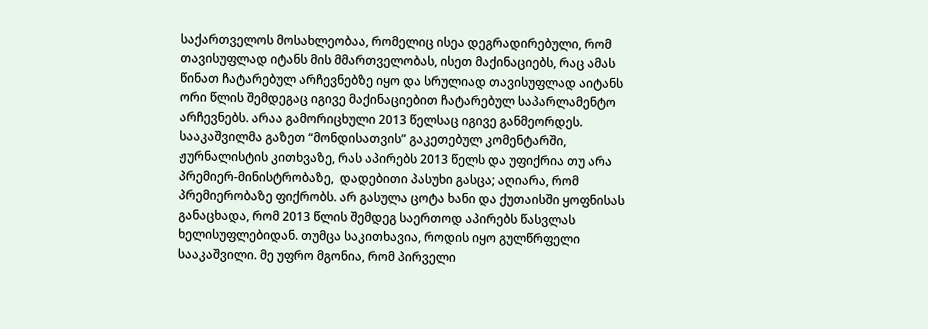საქართველოს მოსახლეობაა, რომელიც ისეა დეგრადირებული, რომ თავისუფლად იტანს მის მმართველობას, ისეთ მაქინაციებს, რაც ამას წინათ ჩატარებულ არჩევნებზე იყო და სრულიად თავისუფლად აიტანს ორი წლის შემდეგაც იგივე მაქინაციებით ჩატარებულ საპარლამენტო არჩევნებს. არაა გამორიცხული 2013 წელსაც იგივე განმეორდეს.
სააკაშვილმა გაზეთ “მონდისათვის” გაკეთებულ კომენტარში, ჟურნალისტის კითხვაზე, რას აპირებს 2013 წელს და უფიქრია თუ არა პრემიერ-მინისტრობაზე,  დადებითი პასუხი გასცა; აღიარა, რომ პრემიერობაზე ფიქრობს. არ გასულა ცოტა ხანი და ქუთაისში ყოფნისას განაცხადა, რომ 2013 წლის შემდეგ საერთოდ აპირებს წასვლას ხელისუფლებიდან. თუმცა საკითხავია, როდის იყო გულწრფელი სააკაშვილი. მე უფრო მგონია, რომ პირველი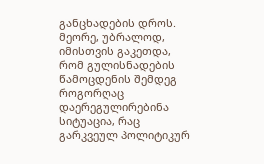განცხადების დროს. მეორე, უბრალოდ, იმისთვის გაკეთდა, რომ გულისნადების წამოცდენის შემდეგ როგორღაც დაერეგულირებინა სიტუაცია, რაც გარკვეულ პოლიტიკურ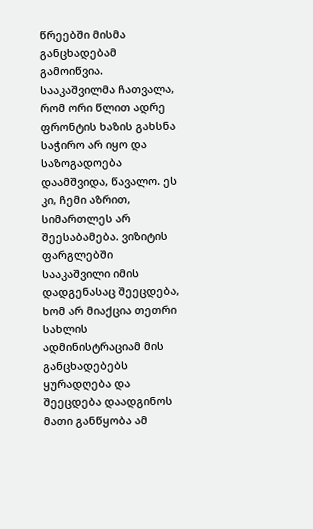წრეებში მისმა განცხადებამ გამოიწვია.
სააკაშვილმა ჩათვალა, რომ ორი წლით ადრე ფრონტის ხაზის გახსნა საჭირო არ იყო და საზოგადოება დაამშვიდა, წავალო. ეს კი, ჩემი აზრით, სიმართლეს არ შეესაბამება. ვიზიტის ფარგლებში სააკაშვილი იმის დადგენასაც შეეცდება, ხომ არ მიაქცია თეთრი სახლის ადმინისტრაციამ მის განცხადებებს ყურადღება და შეეცდება დაადგინოს მათი განწყობა ამ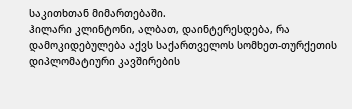საკითხთან მიმართებაში.
ჰილარი კლინტონი, ალბათ, დაინტერესდება, რა დამოკიდებულება აქვს საქართველოს სომხეთ-თურქეთის დიპლომატიური კავშირების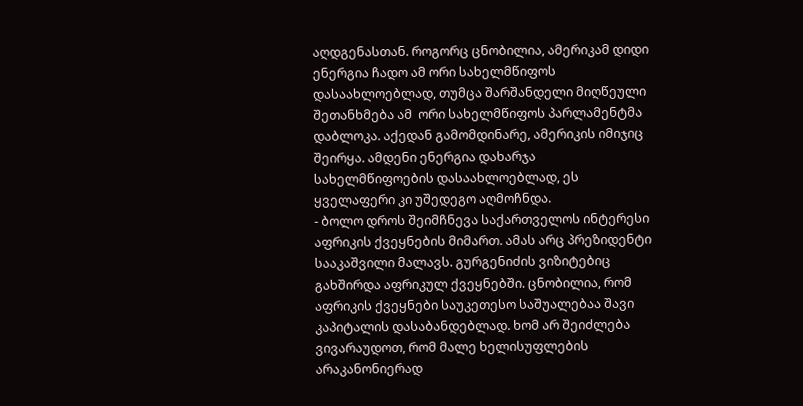აღდგენასთან. როგორც ცნობილია, ამერიკამ დიდი ენერგია ჩადო ამ ორი სახელმწიფოს დასაახლოებლად, თუმცა შარშანდელი მიღწეული შეთანხმება ამ  ორი სახელმწიფოს პარლამენტმა დაბლოკა. აქედან გამომდინარე, ამერიკის იმიჯიც შეირყა. ამდენი ენერგია დახარჯა სახელმწიფოების დასაახლოებლად, ეს ყველაფერი კი უშედეგო აღმოჩნდა.
- ბოლო დროს შეიმჩნევა საქართველოს ინტერესი აფრიკის ქვეყნების მიმართ. ამას არც პრეზიდენტი სააკაშვილი მალავს. გურგენიძის ვიზიტებიც გახშირდა აფრიკულ ქვეყნებში. ცნობილია, რომ აფრიკის ქვეყნები საუკეთესო საშუალებაა შავი კაპიტალის დასაბანდებლად. ხომ არ შეიძლება ვივარაუდოთ, რომ მალე ხელისუფლების არაკანონიერად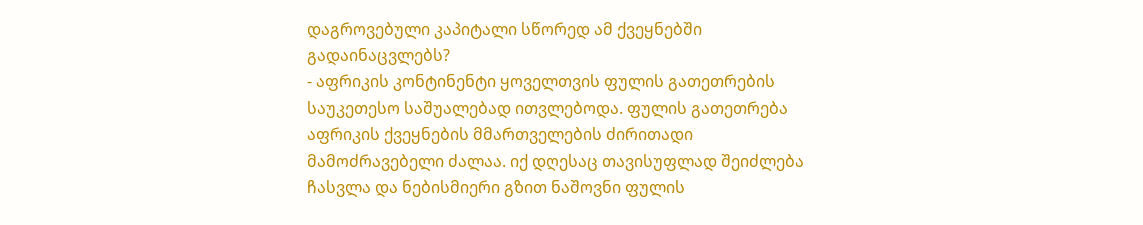დაგროვებული კაპიტალი სწორედ ამ ქვეყნებში გადაინაცვლებს?
- აფრიკის კონტინენტი ყოველთვის ფულის გათეთრების საუკეთესო საშუალებად ითვლებოდა. ფულის გათეთრება აფრიკის ქვეყნების მმართველების ძირითადი მამოძრავებელი ძალაა. იქ დღესაც თავისუფლად შეიძლება ჩასვლა და ნებისმიერი გზით ნაშოვნი ფულის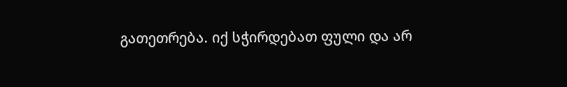გათეთრება. იქ სჭირდებათ ფული და არ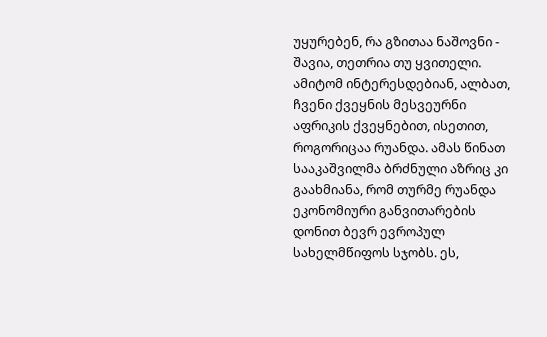უყურებენ, რა გზითაა ნაშოვნი - შავია, თეთრია თუ ყვითელი. ამიტომ ინტერესდებიან, ალბათ, ჩვენი ქვეყნის მესვეურნი აფრიკის ქვეყნებით, ისეთით, როგორიცაა რუანდა. ამას წინათ სააკაშვილმა ბრძნული აზრიც კი გაახმიანა, რომ თურმე რუანდა ეკონომიური განვითარების დონით ბევრ ევროპულ სახელმწიფოს სჯობს. ეს,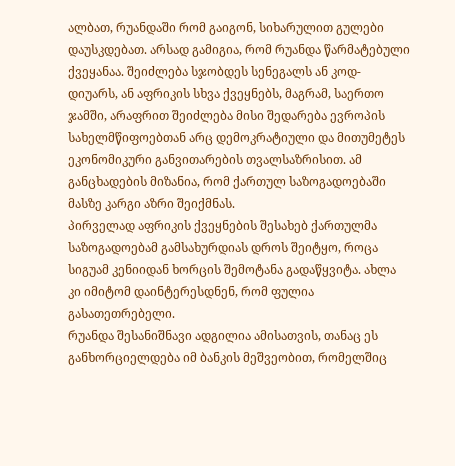ალბათ, რუანდაში რომ გაიგონ, სიხარულით გულები დაუსკდებათ. არსად გამიგია, რომ რუანდა წარმატებული ქვეყანაა. შეიძლება სჯობდეს სენეგალს ან კოდ-დიუარს, ან აფრიკის სხვა ქვეყნებს, მაგრამ, საერთო ჯამში, არაფრით შეიძლება მისი შედარება ევროპის სახელმწიფოებთან არც დემოკრატიული და მითუმეტეს ეკონომიკური განვითარების თვალსაზრისით. ამ განცხადების მიზანია, რომ ქართულ საზოგადოებაში მასზე კარგი აზრი შეიქმნას.
პირველად აფრიკის ქვეყნების შესახებ ქართულმა საზოგადოებამ გამსახურდიას დროს შეიტყო, როცა სიგუამ კენიიდან ხორცის შემოტანა გადაწყვიტა. ახლა კი იმიტომ დაინტერესდნენ, რომ ფულია გასათეთრებელი.
რუანდა შესანიშნავი ადგილია ამისათვის, თანაც ეს განხორციელდება იმ ბანკის მეშვეობით, რომელშიც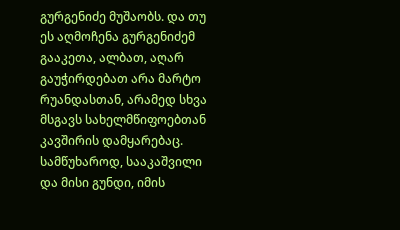გურგენიძე მუშაობს. და თუ ეს აღმოჩენა გურგენიძემ გააკეთა, ალბათ, აღარ გაუჭირდებათ არა მარტო რუანდასთან, არამედ სხვა მსგავს სახელმწიფოებთან კავშირის დამყარებაც. სამწუხაროდ, სააკაშვილი და მისი გუნდი, იმის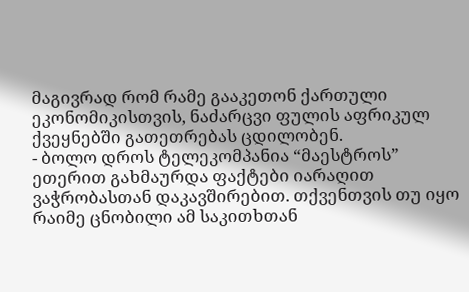მაგივრად რომ რამე გააკეთონ ქართული ეკონომიკისთვის, ნაძარცვი ფულის აფრიკულ ქვეყნებში გათეთრებას ცდილობენ.
- ბოლო დროს ტელეკომპანია “მაესტროს” ეთერით გახმაურდა ფაქტები იარაღით ვაჭრობასთან დაკავშირებით. თქვენთვის თუ იყო რაიმე ცნობილი ამ საკითხთან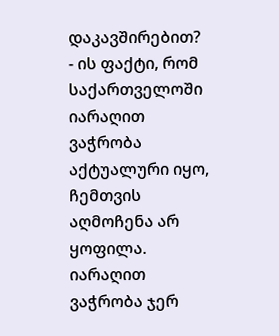დაკავშირებით?
- ის ფაქტი, რომ საქართველოში იარაღით ვაჭრობა აქტუალური იყო, ჩემთვის აღმოჩენა არ ყოფილა.
იარაღით ვაჭრობა ჯერ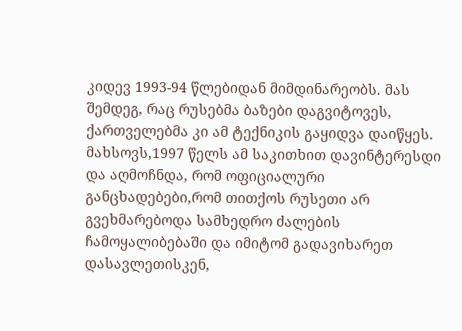კიდევ 1993-94 წლებიდან მიმდინარეობს. მას შემდეგ, რაც რუსებმა ბაზები დაგვიტოვეს, ქართველებმა კი ამ ტექნიკის გაყიდვა დაიწყეს.
მახსოვს,1997 წელს ამ საკითხით დავინტერესდი და აღმოჩნდა, რომ ოფიციალური განცხადებები,რომ თითქოს რუსეთი არ გვეხმარებოდა სამხედრო ძალების ჩამოყალიბებაში და იმიტომ გადავიხარეთ დასავლეთისკენ,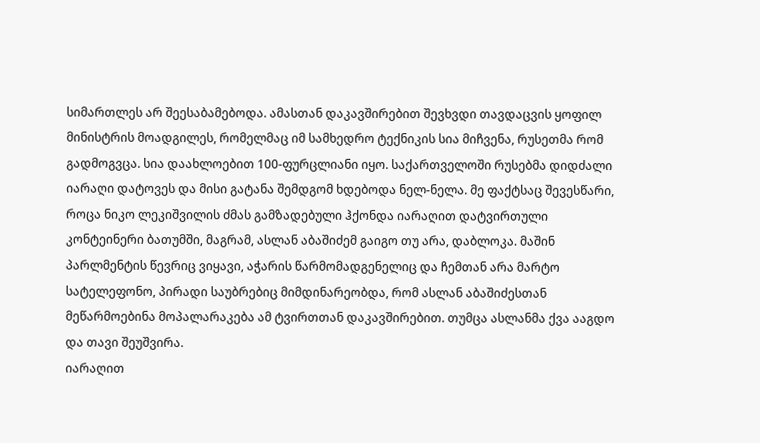სიმართლეს არ შეესაბამებოდა. ამასთან დაკავშირებით შევხვდი თავდაცვის ყოფილ მინისტრის მოადგილეს, რომელმაც იმ სამხედრო ტექნიკის სია მიჩვენა, რუსეთმა რომ გადმოგვცა. სია დაახლოებით 100-ფურცლიანი იყო. საქართველოში რუსებმა დიდძალი იარაღი დატოვეს და მისი გატანა შემდგომ ხდებოდა ნელ-ნელა. მე ფაქტსაც შევესწარი, როცა ნიკო ლეკიშვილის ძმას გამზადებული ჰქონდა იარაღით დატვირთული კონტეინერი ბათუმში, მაგრამ, ასლან აბაშიძემ გაიგო თუ არა, დაბლოკა. მაშინ პარლმენტის წევრიც ვიყავი, აჭარის წარმომადგენელიც და ჩემთან არა მარტო სატელეფონო, პირადი საუბრებიც მიმდინარეობდა, რომ ასლან აბაშიძესთან მეწარმოებინა მოპალარაკება ამ ტვირთთან დაკავშირებით. თუმცა ასლანმა ქვა ააგდო და თავი შეუშვირა.
იარაღით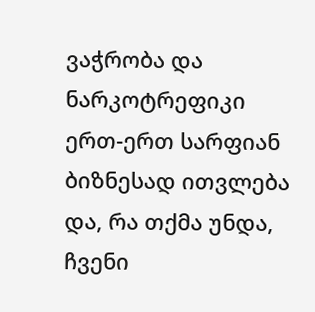ვაჭრობა და ნარკოტრეფიკი ერთ-ერთ სარფიან ბიზნესად ითვლება და, რა თქმა უნდა, ჩვენი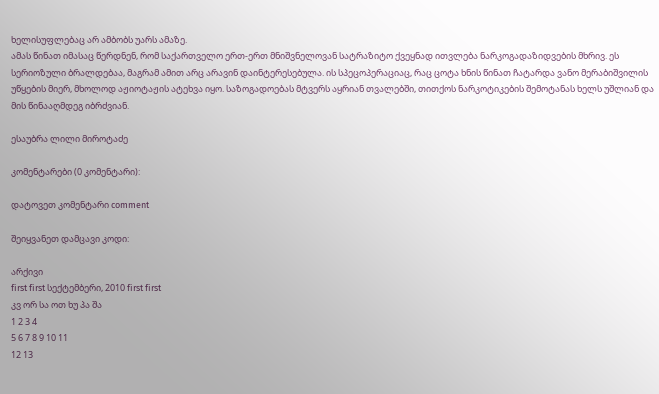ხელისუფლებაც არ ამბობს უარს ამაზე.
ამას წინათ იმასაც წერდნენ, რომ საქართველო ერთ-ერთ მნიშვნელოვან სატრაზიტო ქვეყნად ითვლება ნარკოგადაზიდვების მხრივ. ეს სერიოზული ბრალდებაა, მაგრამ ამით არც არავინ დაინტერესებულა. ის სპეცოპერაციაც, რაც ცოტა ხნის წინათ ჩატარდა ვანო მერაბიშვილის უწყების მიერ, მხოლოდ აჟიოტაჟის ატეხვა იყო. საზოგადოებას მტვერს აყრიან თვალებში, თითქოს ნარკოტიკების შემოტანას ხელს უშლიან და მის წინააღმდეგ იბრძვიან.

ესაუბრა ლილი მიროტაძე

კომენტარები (0 კომენტარი):

დატოვეთ კომენტარი comment

შეიყვანეთ დამცავი კოდი:

არქივი
first first სექტემბერი, 2010 first first
კვ ორ სა ოთ ხუ პა შა
1 2 3 4
5 6 7 8 9 10 11
12 13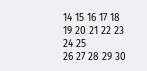14 15 16 17 18
19 20 21 22 23 24 25
26 27 28 29 30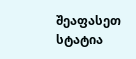შეაფასეთ სტატია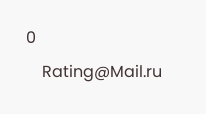0
    Rating@Mail.ru